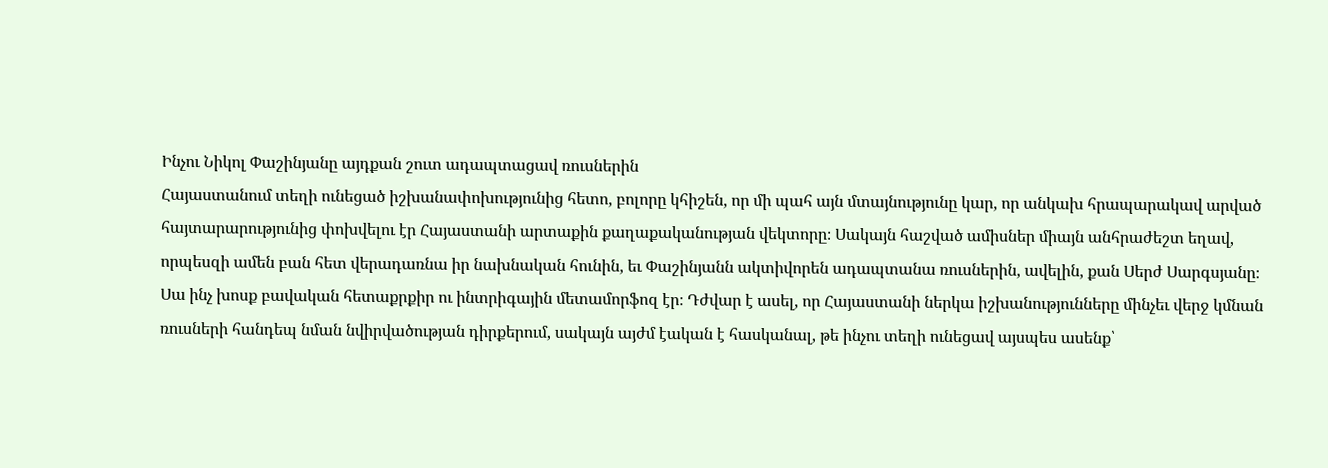Ինչու Նիկոլ Փաշինյանը այդքան շուտ ադապտացավ ռուսներին
Հայաստանում տեղի ունեցած իշխանափոխությունից հետո, բոլորը կհիշեն, որ մի պահ այն մտայնությունը կար, որ անկախ հրապարակավ արված հայտարարությունից փոխվելու էր Հայաստանի արտաքին քաղաքականության վեկտորը։ Սակայն հաշված ամիսներ միայն անհրաժեշտ եղավ, որպեսզի ամեն բան հետ վերադառնա իր նախնական հունին, եւ Փաշինյանն ակտիվորեն ադապտանա ռուսներին, ավելին, քան Սերժ Սարգսյանը։ Սա ինչ խոսք բավական հետաքրքիր ու ինտրիգային մետամորֆոզ էր։ Դժվար է ասել, որ Հայաստանի ներկա իշխանությունները մինչեւ վերջ կմնան ռուսների հանդեպ նման նվիրվածության դիրքերում, սակայն այժմ էական է հասկանալ, թե ինչու տեղի ունեցավ այսպես ասենք՝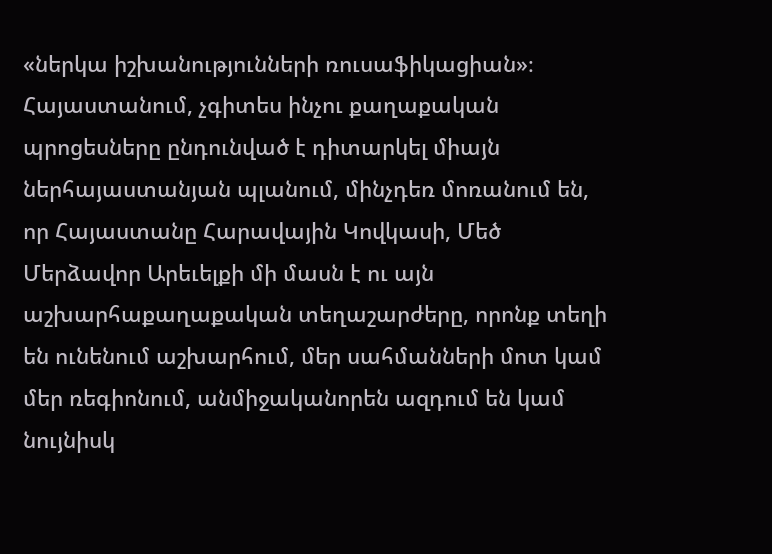«ներկա իշխանությունների ռուսաֆիկացիան»։ Հայաստանում, չգիտես ինչու քաղաքական պրոցեսները ընդունված է դիտարկել միայն ներհայաստանյան պլանում, մինչդեռ մոռանում են, որ Հայաստանը Հարավային Կովկասի, Մեծ Մերձավոր Արեւելքի մի մասն է ու այն աշխարհաքաղաքական տեղաշարժերը, որոնք տեղի են ունենում աշխարհում, մեր սահմանների մոտ կամ մեր ռեգիոնում, անմիջականորեն ազդում են կամ նույնիսկ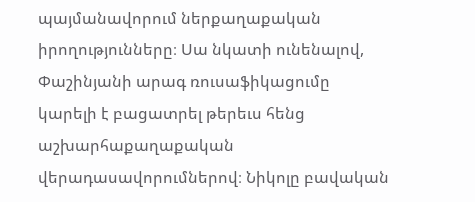պայմանավորում ներքաղաքական իրողությունները։ Սա նկատի ունենալով, Փաշինյանի արագ ռուսաֆիկացումը կարելի է բացատրել թերեւս հենց աշխարհաքաղաքական վերադասավորումներով։ Նիկոլը բավական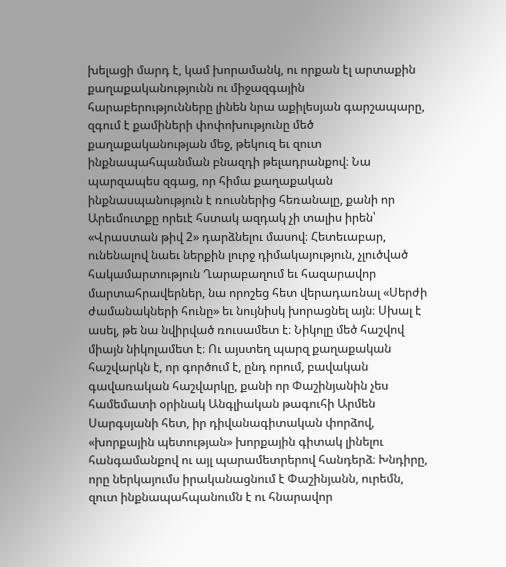խելացի մարդ է, կամ խորամանկ, ու որքան էլ արտաքին քաղաքականությունն ու միջազգային հարաբերությունները լինեն նրա աքիլեսյան գարշապարը, զգում է քամիների փոփոխությունը մեծ քաղաքականության մեջ, թեկուզ եւ զուտ ինքնապահպանման բնազդի թելադրանքով։ Նա պարզապես զգաց, որ հիմա քաղաքական ինքնասպանություն է ռուսներից հեռանալը, քանի որ Արեւմուտքը որեւէ հստակ ազդակ չի տալիս իրեն՝ «Վրաստան թիվ 2» դարձնելու մասով։ Հետեւաբար, ունենալով նաեւ ներքին լուրջ դիմակայություն, չլուծված հակամարտություն Ղարաբաղում եւ հազարավոր մարտահրավերներ, նա որոշեց հետ վերադառնալ «Սերժի ժամանակների հունը» եւ նույնիսկ խորացնել այն։ Սխալ է ասել, թե նա նվիրված ռուսամետ է։ Նիկոլը մեծ հաշվով միայն նիկոլամետ է։ Ու այստեղ պարզ քաղաքական հաշվարկն է, որ գործում է, ընդ որում, բավական գավառական հաշվարկը, քանի որ Փաշինյանին չես համեմատի օրինակ Անգլիական թագուհի Արմեն Սարգսյանի հետ, իր դիվանագիտական փորձով, «խորքային պետության» խորքային գիտակ լինելու հանգամանքով ու այլ պարամետրերով հանդերձ։ Խնդիրը, որը ներկայումս իրականացնում է Փաշինյանն, ուրեմն, զուտ ինքնապահպանումն է ու հնարավոր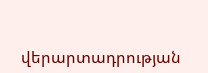վերարտադրության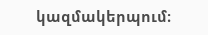կազմակերպում։